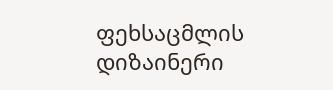ფეხსაცმლის დიზაინერი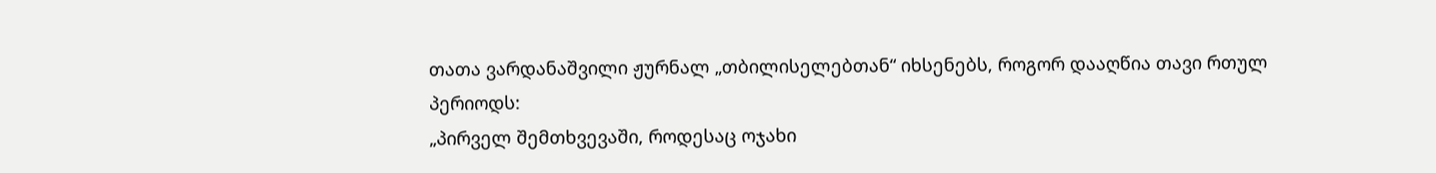თათა ვარდანაშვილი ჟურნალ „თბილისელებთან“ იხსენებს, როგორ დააღწია თავი რთულ პერიოდს:
„პირველ შემთხვევაში, როდესაც ოჯახი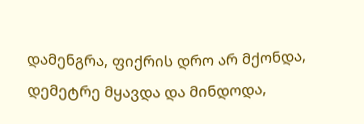დამენგრა, ფიქრის დრო არ მქონდა, დემეტრე მყავდა და მინდოდა,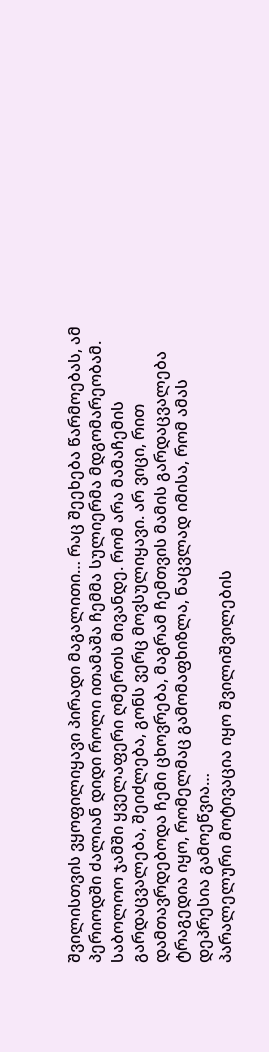შვილისთვის ვყოფილიყავი პირადი მაგალითი… რაც შეეხება წარმოებას, ამ პერიოდში ძალიან დიდი როლი ითამაშა ჩემმა სულიერმა მდგომარეობამ. საბოლოო ჯამში ყველაფერი ღმერთს მივანდე. რომ არა მამაჩემის გარდაცვალება, შეიძლება, გონს ვერც მოვსულიყავი. არ ვიცი, რით დამთავრდებოდა ჩემი ცხოვრება, მაგრამ ჩემთვის მამის გარდაცვალება ტრაგედია იყო, რომელმაც გამომაფხიზლა, ნაცვლად იმისა, რომ ამას დეპრესია გამოეწვია…
პარალელური მოტივაცია იყო შვილიშვილების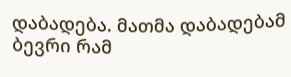დაბადება. მათმა დაბადებამ ბევრი რამ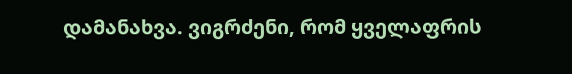დამანახვა. ვიგრძენი, რომ ყველაფრის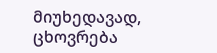მიუხედავად, ცხოვრება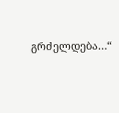გრძელდება…“